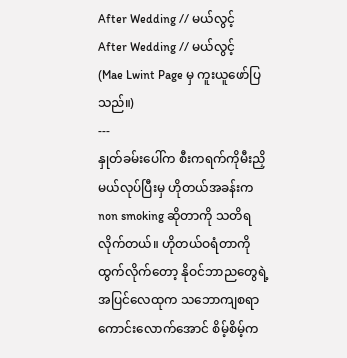After Wedding // မယ်လွင့်
After Wedding // မယ်လွင့်
(Mae Lwint Page မှ ကူးယူဖော်ပြသည်။)
---
နှုတ်ခမ်းပေါ်က စီးကရက်ကိုမီးညှိမယ်လုပ်ပြီးမှ ဟိုတယ်အခန်းက non smoking ဆိုတာကို သတိရလိုက်တယ်။ ဟိုတယ်ဝရံတာကို ထွက်လိုက်တော့ နိုဝင်ဘာညတွေရဲ့ အပြင်လေထုက သဘောကျစရာကောင်းလောက်အောင် စိမ့်စိမ့်က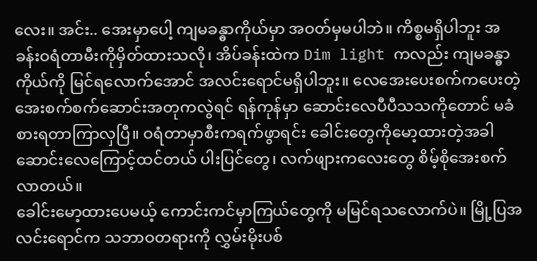လေး။ အင်း.. အေးမှာပေါ့ ကျမခန္ဓာကိုယ်မှာ အဝတ်မှမပါဘဲ။ ကိစ္စမရှိပါဘူး အခန်းဝရံတာမီးကိုမှိတ်ထားသလို၊ အိပ်ခန်းထဲက Dim light ကလည်း ကျမခန္ဓာကိုယ်ကို မြင်ရလောက်အောင် အလင်းရောင်မရှိပါဘူး။ လေအေးပေးစက်ကပေးတဲ့ အေးစက်စက်ဆောင်းအတုကလွဲရင် ရန်ကုန်မှာ ဆောင်းလေပီပီသသကိုတောင် မခံစားရတာကြာလှပြီ။ ဝရံတာမှာစီးကရက်ဖွာရင်း ခေါင်းတွေကိုမော့ထားတဲ့အခါ ဆောင်းလေကြောင့်ထင်တယ် ပါးပြင်တွေ၊ လက်ဖျားကလေးတွေ စိမ့်စိုအေးစက်လာတယ်။
ခေါင်းမော့ထားပေမယ့် ကောင်းကင်မှာကြယ်တွေကို မမြင်ရသလောက်ပဲ။ မြို့ပြအလင်းရောင်က သဘာဝတရားကို လွှမ်းမိုးပစ်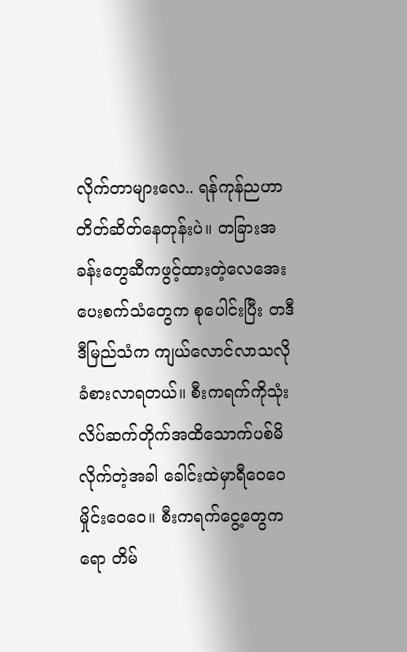လိုက်တာများလေ.. ရန်ကုန်ညဟာ တိတ်ဆိတ်နေတုန်းပဲ။ တခြားအခန်းတွေဆီကဖွင့်ထားတဲ့လေအေးပေးစက်သံတွေက စုပေါင်းပြီး တဒီဒီမြည်သံက ကျယ်လောင်လာသလိုခံစားလာရတယ်။ စီးကရက်ကိုသုံးလိပ်ဆက်တိုက်အထိသောက်ပစ်မိလိုက်တဲ့အခါ ခေါင်းထဲမှာရီဝေဝေ မှိုင်းဝေဝေ။ စီးကရက်ငွေ့တွေကရော တိမ်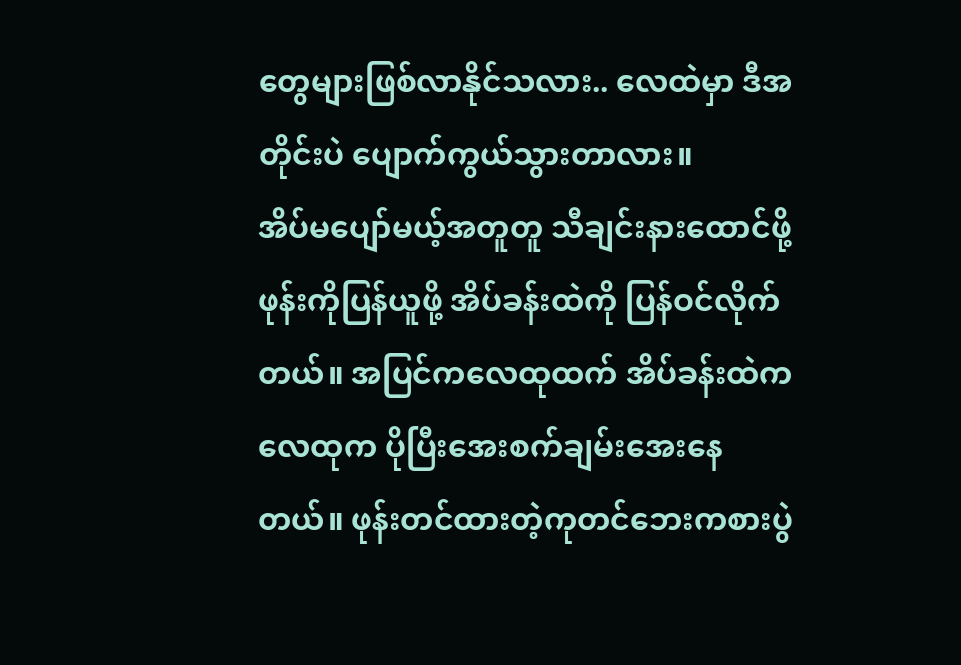တွေများဖြစ်လာနိုင်သလား.. လေထဲမှာ ဒီအတိုင်းပဲ ပျောက်ကွယ်သွားတာလား။
အိပ်မပျော်မယ့်အတူတူ သီချင်းနားထောင်ဖို့ ဖုန်းကိုပြန်ယူဖို့ အိပ်ခန်းထဲကို ပြန်ဝင်လိုက်တယ်။ အပြင်ကလေထုထက် အိပ်ခန်းထဲကလေထုက ပိုပြီးအေးစက်ချမ်းအေးနေတယ်။ ဖုန်းတင်ထားတဲ့ကုတင်ဘေးကစားပွဲ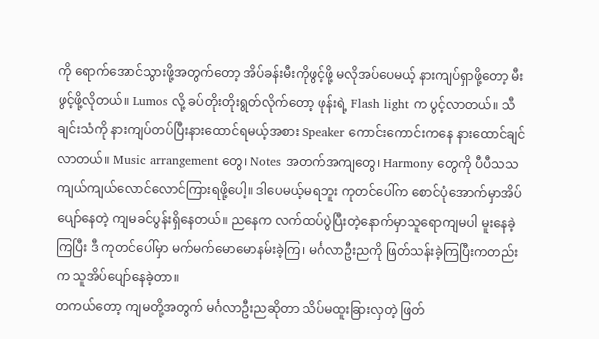ကို ရောက်အောင်သွားဖို့အတွက်တော့ အိပ်ခန်းမီးကိုဖွင့်ဖို့ မလိုအပ်ပေမယ့် နားကျပ်ရှာဖို့တော့ မီးဖွင့်ဖို့လိုတယ်။ Lumos လို့ ခပ်တိုးတိုးရွတ်လိုက်တော့ ဖုန်းရဲ့ Flash light က ပွင့်လာတယ်။ သီချင်းသံကို နားကျပ်တပ်ပြီးနားထောင်ရမယ့်အစား Speaker ကောင်းကောင်းကနေ နားထောင်ချင်လာတယ်။ Music arrangement တွေ၊ Notes အတက်အကျတွေ၊ Harmony တွေကို ပီပီသသ ကျယ်ကျယ်လောင်လောင်ကြားရဖို့ပေါ့။ ဒါပေမယ့်မရဘူး ကုတင်ပေါ်က စောင်ပုံအောက်မှာအိပ်ပျော်နေတဲ့ ကျမခင်ပွန်းရှိနေတယ်။ ညနေက လက်ထပ်ပွဲပြီးတဲ့နောက်မှာသူရောကျမပါ မူးနေခဲ့ကြပြီး ဒီ ကုတင်ပေါ်မှာ မက်မက်မောမောနမ်းခဲ့ကြ၊ မင်္ဂလာဦးညကို ဖြတ်သန်းခဲ့ကြပြီးကတည်းက သူအိပ်ပျော်နေခဲ့တာ။
တကယ်တော့ ကျမတို့အတွက် မင်္ဂလာဦးညဆိုတာ သိပ်မထူးခြားလှတဲ့ ဖြတ်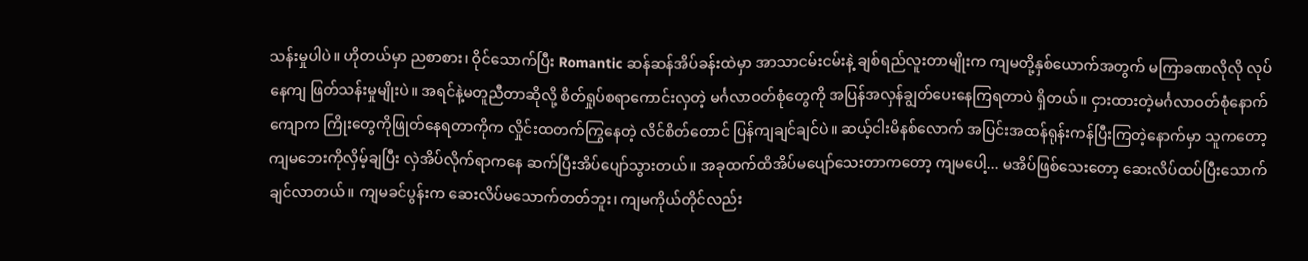သန်းမှုပါပဲ။ ဟိုတယ်မှာ ညစာစား၊ ဝိုင်သောက်ပြီး Romantic ဆန်ဆန်အိပ်ခန်းထဲမှာ အာသာငမ်းငမ်းနဲ့ ချစ်ရည်လူးတာမျိုးက ကျမတို့နှစ်ယောက်အတွက် မကြာခဏလိုလို လုပ်နေကျ ဖြတ်သန်းမှုမျိုးပဲ။ အရင်နဲ့မတူညီတာဆိုလို့ စိတ်ရှုပ်စရာကောင်းလှတဲ့ မင်္ဂလာဝတ်စုံတွေကို အပြန်အလှန်ချွတ်ပေးနေကြရတာပဲ ရှိတယ်။ ငှားထားတဲ့မင်္ဂလာဝတ်စုံနောက်ကျောက ကြိုးတွေကိုဖြုတ်နေရတာကိုက လှိုင်းထတက်ကြွနေတဲ့ လိင်စိတ်တောင် ပြန်ကျချင်ချင်ပဲ။ ဆယ့်ငါးမိနစ်လောက် အပြင်းအထန်ရုန်းကန်ပြီးကြတဲ့နောက်မှာ သူကတော့ ကျမဘေးကိုလှိမ့်ချပြီး လှဲအိပ်လိုက်ရာကနေ ဆက်ပြီးအိပ်ပျော်သွားတယ်။ အခုထက်ထိအိပ်မပျော်သေးတာကတော့ ကျမပေါ့... မအိပ်ဖြစ်သေးတော့ ဆေးလိပ်ထပ်ပြီးသောက်ချင်လာတယ်။ ကျမခင်ပွန်းက ဆေးလိပ်မသောက်တတ်ဘူး၊ ကျမကိုယ်တိုင်လည်း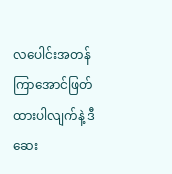လပေါင်းအတန်ကြာအောင်ဖြတ်ထားပါလျက်နဲ့ ဒီဆေး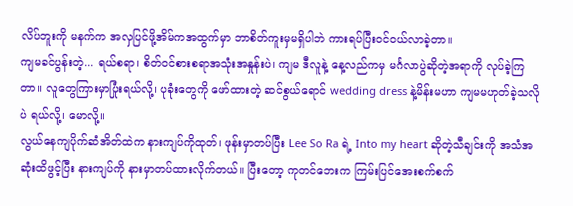လိပ်ဘူးကို မနက်က အလှပြင်ဖို့အိမ်ကအထွက်မှာ ဘာစိတ်ကူးမှမရှိပါဘဲ ကားရပ်ပြီးဝင်ဝယ်လာခဲ့တာ။
ကျမခင်ပွန်းတဲ့... ရယ်စရာ၊ စိတ်ဝင်စားစရာအသုံးအနှုန်းပဲ၊ ကျမ ဒီလူနဲ့ နေ့လည်ကမှ မင်္ဂလာပွဲဆိုတဲ့အရာကို လုပ်ခဲ့ကြတာ။ လူတွေကြားမှာပြုံးရယ်လို့၊ ပုခုံးတွေကို ဖော်ထားတဲ့ ဆင်စွယ်ရောင် wedding dress နဲ့မိန်းမဟာ ကျမမဟုတ်ခဲ့သလိုပဲ ရယ်လို့၊ မောလို့။
လွယ်နေကျပိုက်ဆံအိတ်ထဲက နားကျပ်ကိုထုတ်၊ ဖုန်းမှာတပ်ပြီး Lee So Ra ရဲ့ Into my heart ဆိုတဲ့သီချင်းကို အသံအဆုံးထိဖွင့်ပြီး နားကျပ်ကို နားမှာတပ်ထားလိုက်တယ်။ ပြီးတော့ ကုတင်ဘေးက ကြမ်းပြင်အေးစက်စက်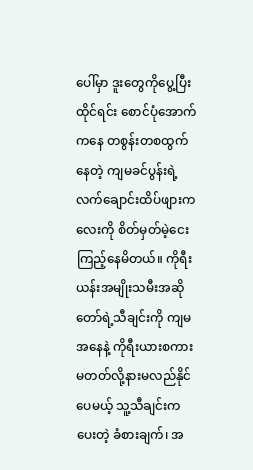ပေါ်မှာ ဒူးတွေကိုပွေ့ပြီးထိုင်ရင်း စောင်ပုံအောက်ကနေ တစွန်းတစထွက်နေတဲ့ ကျမခင်ပွန်းရဲ့ လက်ချောင်းထိပ်ဖျားကလေးကို စိတ်မှတ်မဲ့ငေးကြည့်နေမိတယ်။ ကိုရီးယန်းအမျိုးသမီးအဆိုတော်ရဲ့သီချင်းကို ကျမအနေနဲ့ ကိုရီးယားစကားမတတ်လို့နားမလည်နိုင်ပေမယ့် သူ့သီချင်းကပေးတဲ့ ခံစားချက်၊ အ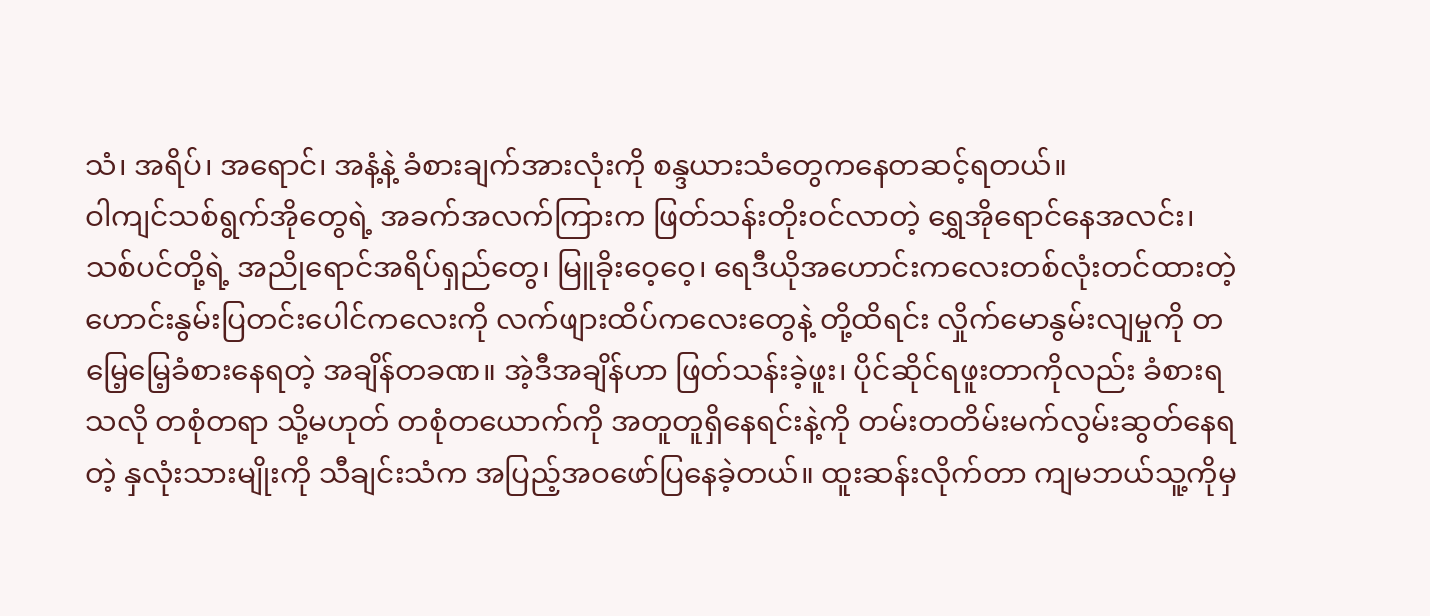သံ၊ အရိပ်၊ အရောင်၊ အနံ့နဲ့ ခံစားချက်အားလုံးကို စန္ဒယားသံတွေကနေတဆင့်ရတယ်။
ဝါကျင်သစ်ရွက်အိုတွေရဲ့ အခက်အလက်ကြားက ဖြတ်သန်းတိုးဝင်လာတဲ့ ရွှေအိုရောင်နေအလင်း၊ သစ်ပင်တို့ရဲ့ အညိုရောင်အရိပ်ရှည်တွေ၊ မြူခိုးဝေ့ဝေ့၊ ရေဒီယိုအဟောင်းကလေးတစ်လုံးတင်ထားတဲ့ ဟောင်းနွမ်းပြတင်းပေါင်ကလေးကို လက်ဖျားထိပ်ကလေးတွေနဲ့ တို့ထိရင်း လှိုက်မောနွမ်းလျမှုကို တမြေ့မြေ့ခံစားနေရတဲ့ အချိန်တခဏ။ အဲ့ဒီအချိန်ဟာ ဖြတ်သန်းခဲ့ဖူး၊ ပိုင်ဆိုင်ရဖူးတာကိုလည်း ခံစားရသလို တစုံတရာ သို့မဟုတ် တစုံတယောက်ကို အတူတူရှိနေရင်းနဲ့ကို တမ်းတတိမ်းမက်လွမ်းဆွတ်နေရတဲ့ နှလုံးသားမျိုးကို သီချင်းသံက အပြည့်အဝဖော်ပြနေခဲ့တယ်။ ထူးဆန်းလိုက်တာ ကျမဘယ်သူ့ကိုမှ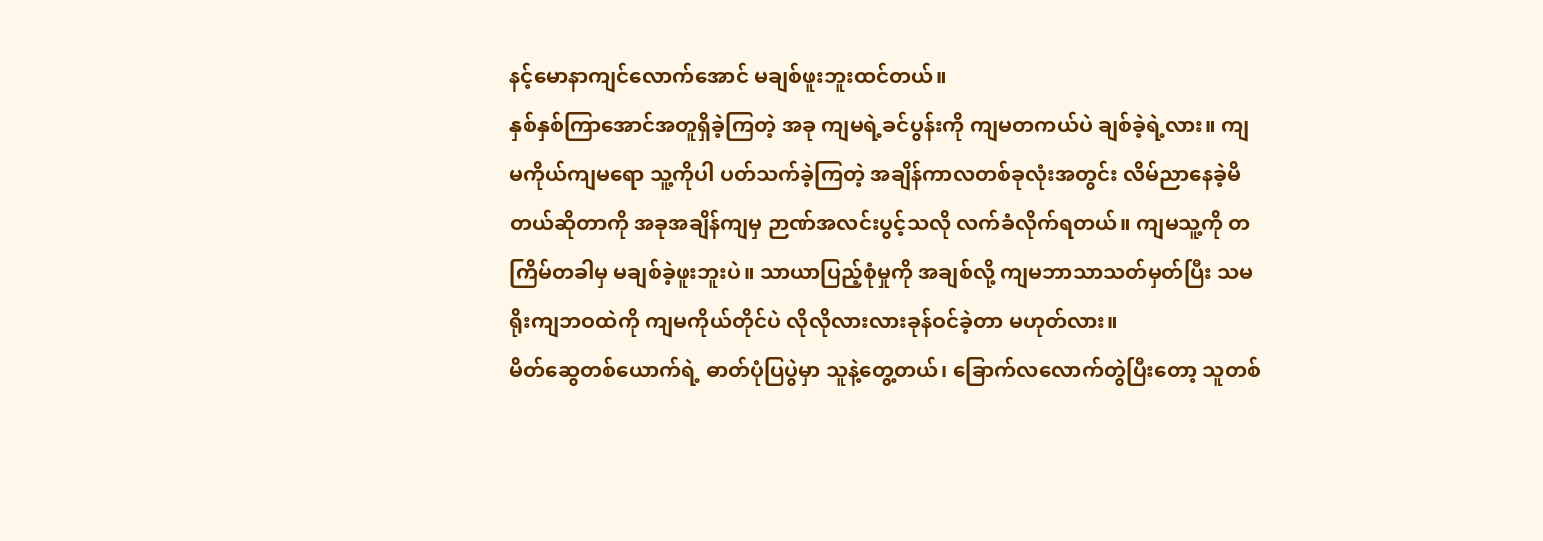နင့်မောနာကျင်လောက်အောင် မချစ်ဖူးဘူးထင်တယ်။
နှစ်နှစ်ကြာအောင်အတူရှိခဲ့ကြတဲ့ အခု ကျမရဲ့ခင်ပွန်းကို ကျမတကယ်ပဲ ချစ်ခဲ့ရဲ့လား။ ကျမကိုယ်ကျမရော သူ့ကိုပါ ပတ်သက်ခဲ့ကြတဲ့ အချိန်ကာလတစ်ခုလုံးအတွင်း လိမ်ညာနေခဲ့မိတယ်ဆိုတာကို အခုအချိန်ကျမှ ဉာဏ်အလင်းပွင့်သလို လက်ခံလိုက်ရတယ်။ ကျမသူ့ကို တကြိမ်တခါမှ မချစ်ခဲ့ဖူးဘူးပဲ။ သာယာပြည့်စုံမှုကို အချစ်လို့ ကျမဘာသာသတ်မှတ်ပြီး သမရိုးကျဘဝထဲကို ကျမကိုယ်တိုင်ပဲ လိုလိုလားလားခုန်ဝင်ခဲ့တာ မဟုတ်လား။
မိတ်ဆွေတစ်ယောက်ရဲ့ ဓာတ်ပုံပြပွဲမှာ သူနဲ့တွေ့တယ်၊ ခြောက်လလောက်တွဲပြီးတော့ သူတစ်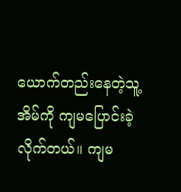ယောက်တည်းနေတဲ့သူ့အိမ်ကို ကျမပြောင်းခဲ့လိုက်တယ်။ ကျမ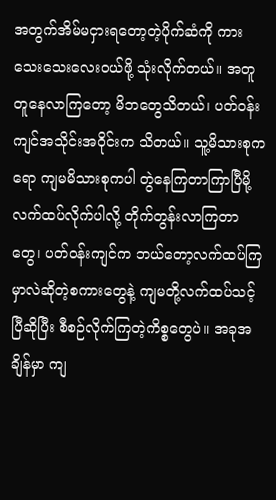အတွက်အိမ်မငှားရတော့တဲ့ပိုက်ဆံကို ကားသေးသေးလေးဝယ်ဖို့ သုံးလိုက်တယ်။ အတူတူနေလာကြတော့ မိဘတွေသိတယ်၊ ပတ်ဝန်းကျင်အသိုင်းအဝိုင်းက သိတယ်။ သူ့မိသားစုကရော ကျမမိသားစုကပါ တွဲနေကြတာကြာပြီမို့ လက်ထပ်လိုက်ပါလို့ တိုက်တွန်းလာကြတာတွေ၊ ပတ်ဝန်းကျင်က ဘယ်တော့လက်ထပ်ကြမှာလဲဆိုတဲ့စကားတွေနဲ့ ကျမတို့လက်ထပ်သင့်ပြီဆိုပြီး စီစဉ်လိုက်ကြတဲ့ကိစ္စတွေပဲ။ အခုအချိန်မှာ ကျ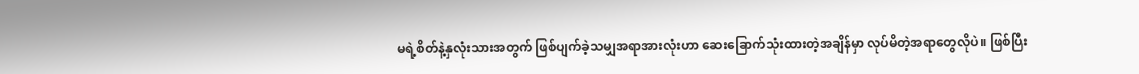မရဲ့စိတ်နဲ့နှလုံးသားအတွက် ဖြစ်ပျက်ခဲ့သမျှအရာအားလုံးဟာ ဆေးခြောက်သုံးထားတဲ့အချိန်မှာ လုပ်မိတဲ့အရာတွေလိုပဲ။ ဖြစ်ပြီး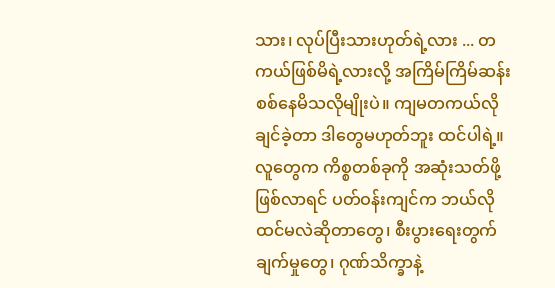သား၊ လုပ်ပြီးသားဟုတ်ရဲ့လား ... တကယ်ဖြစ်မိရဲ့လားလို့ အကြိမ်ကြိမ်ဆန်းစစ်နေမိသလိုမျိုးပဲ။ ကျမတကယ်လိုချင်ခဲ့တာ ဒါတွေမဟုတ်ဘူး ထင်ပါရဲ့။
လူတွေက ကိစ္စတစ်ခုကို အဆုံးသတ်ဖို့ဖြစ်လာရင် ပတ်ဝန်းကျင်က ဘယ်လိုထင်မလဲဆိုတာတွေ၊ စီးပွားရေးတွက်ချက်မှုတွေ၊ ဂုဏ်သိက္ခာနဲ့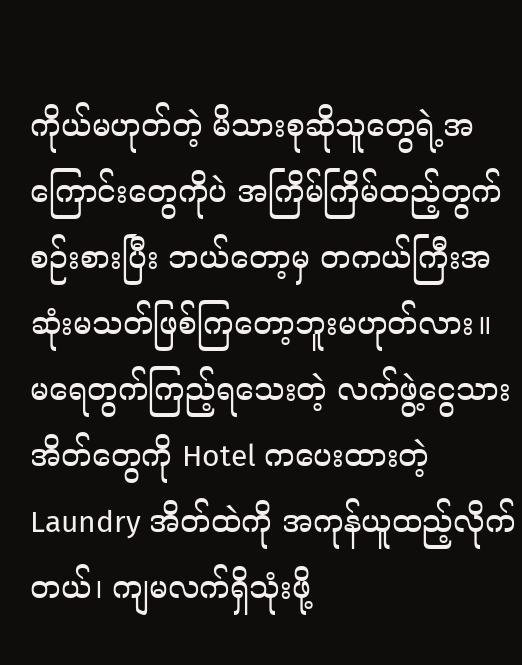ကိုယ်မဟုတ်တဲ့ မိသားစုဆိုသူတွေရဲ့အကြောင်းတွေကိုပဲ အကြိမ်ကြိမ်ထည့်တွက်စဉ်းစားပြီး ဘယ်တော့မှ တကယ်ကြီးအဆုံးမသတ်ဖြစ်ကြတော့ဘူးမဟုတ်လား။
မရေတွက်ကြည့်ရသေးတဲ့ လက်ဖွဲ့ငွေသားအိတ်တွေကို Hotel ကပေးထားတဲ့ Laundry အိတ်ထဲကို အကုန်ယူထည့်လိုက်တယ်၊ ကျမလက်ရှိသုံးဖို့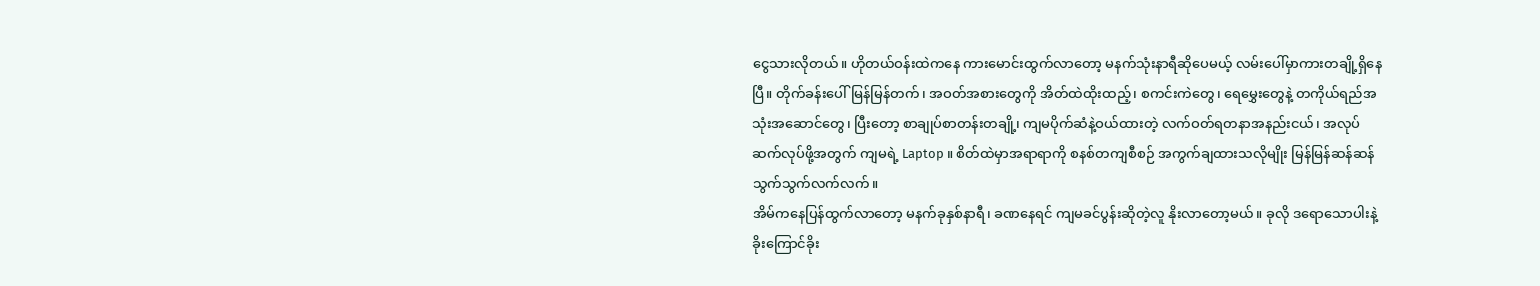ငွေသားလိုတယ်။ ဟိုတယ်ဝန်းထဲကနေ ကားမောင်းထွက်လာတော့ မနက်သုံးနာရီဆိုပေမယ့် လမ်းပေါ်မှာကားတချို့ရှိနေပြီ။ တိုက်ခန်းပေါ်မြန်မြန်တက်၊ အဝတ်အစားတွေကို အိတ်ထဲထိုးထည့်၊ စကင်းကဲတွေ၊ ရေမွှေးတွေနဲ့ တကိုယ်ရည်အသုံးအဆောင်တွေ၊ ပြီးတော့ စာချုပ်စာတန်းတချို့၊ ကျမပိုက်ဆံနဲ့ဝယ်ထားတဲ့ လက်ဝတ်ရတနာအနည်းငယ်၊ အလုပ်ဆက်လုပ်ဖို့အတွက် ကျမရဲ့ Laptop ။ စိတ်ထဲမှာအရာရာကို စနစ်တကျစီစဉ် အကွက်ချထားသလိုမျိုး မြန်မြန်ဆန်ဆန် သွက်သွက်လက်လက်။
အိမ်ကနေပြန်ထွက်လာတော့ မနက်ခုနှစ်နာရီ၊ ခဏနေရင် ကျမခင်ပွန်းဆိုတဲ့လူ နိုးလာတော့မယ်။ ခုလို ဒရောသောပါးနဲ့ ခိုးကြောင်ခိုး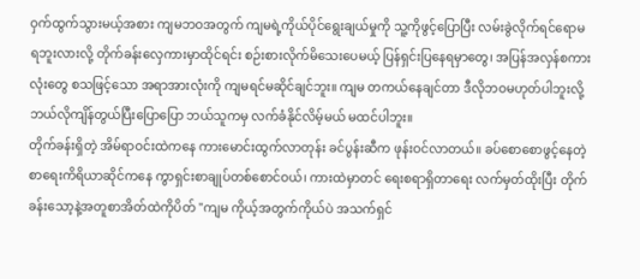ဝှက်ထွက်သွားမယ့်အစား ကျမဘဝအတွက် ကျမရဲ့ကိုယ်ပိုင်ရွေးချယ်မှုကို သူ့ကိုဖွင့်ပြောပြီး လမ်းခွဲလိုက်ရင်ရောမရဘူးလားလို့ တိုက်ခန်းလှေကားမှာထိုင်ရင်း စဉ်းစားလိုက်မိသေးပေမယ့် ပြန်ရှင်းပြနေရမှာတွေ၊ အပြန်အလှန်စကားလုံးတွေ စသဖြင့်သော အရာအားလုံးကို ကျမရင်မဆိုင်ချင်ဘူး။ ကျမ တကယ်နေချင်တာ ဒီလိုဘဝမဟုတ်ပါဘူးလို့ ဘယ်လိုကျိန်တွယ်ပြီးပြောပြော ဘယ်သူကမှ လက်ခံနိုင်လိမ့်မယ် မထင်ပါဘူး။
တိုက်ခန်းရှိတဲ့ အိမ်ရာဝင်းထဲကနေ ကားမောင်းထွက်လာတုန်း ခင်ပွန်းဆီက ဖုန်းဝင်လာတယ်။ ခပ်စောစောဖွင့်နေတဲ့ စာရေးကိရိယာဆိုင်ကနေ ကွာရှင်းစာချုပ်တစ်စောင်ဝယ်၊ ကားထဲမှာတင် ရေးစရာရှိတာရေး လက်မှတ်ထိုးပြီး တိုက်ခန်းသော့နဲ့အတူစာအိတ်ထဲကိုပိတ် "ကျမ ကိုယ့်အတွက်ကိုယ်ပဲ အသက်ရှင်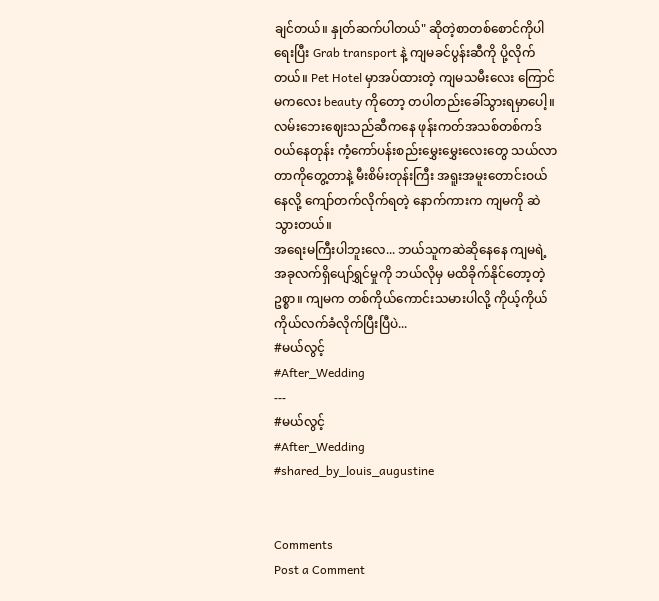ချင်တယ်။ နှုတ်ဆက်ပါတယ်" ဆိုတဲ့စာတစ်စောင်ကိုပါရေးပြီး Grab transport နဲ့ ကျမခင်ပွန်းဆီကို ပို့လိုက်တယ်။ Pet Hotel မှာအပ်ထားတဲ့ ကျမသမီးလေး ကြောင်မကလေး beauty ကိုတော့ တပါတည်းခေါ်သွားရမှာပေါ့။ လမ်းဘေးဈေးသည်ဆီကနေ ဖုန်းကတ်အသစ်တစ်ကဒ်ဝယ်နေတုန်း ကံ့ကော်ပန်းစည်းမွှေးမွှေးလေးတွေ သယ်လာတာကိုတွေ့တာနဲ့ မီးစိမ်းတုန်းကြီး အရူးအမူးတောင်းဝယ်နေလို့ ကျော်တက်လိုက်ရတဲ့ နောက်ကားက ကျမကို ဆဲသွားတယ်။
အရေးမကြီးပါဘူးလေ... ဘယ်သူကဆဲဆိုနေနေ ကျမရဲ့အခုလက်ရှိပျော်ရွှင်မှုကို ဘယ်လိုမှ မထိခိုက်နိုင်တော့တဲ့ဥစ္စာ။ ကျမက တစ်ကိုယ်ကောင်းသမားပါလို့ ကိုယ့်ကိုယ်ကိုယ်လက်ခံလိုက်ပြီးပြီပဲ...
#မယ်လွင့်
#After_Wedding
---
#မယ်လွင့်
#After_Wedding
#shared_by_louis_augustine


Comments
Post a Comment